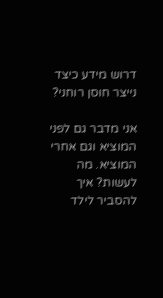דרוש מידע כיצד נייצר חוסן רוחני?

אני מדבר גם לפני המוציא וגם אחרי המוציא. מה לעשות? איך להסביר לילד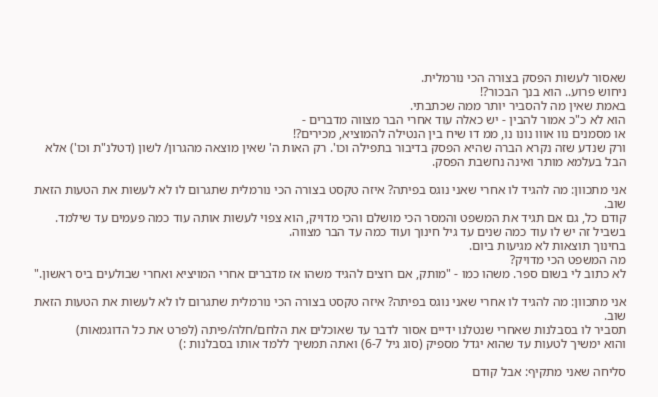שאסור לעשות הפסק בצורה הכי נורמלית.
ניחוש פרוע.. הוא בנך הבכור?!
באמת שאין מה להסביר יותר ממה שכתבתי.
הוא לא כ"כ אמור להבין - יש כאלה עוד אחרי הבר מצווה מדברים -
או מסמנים נוו אווו נונו נו, ממ דו שיח בין הנטילה להמוציא, מכירים?!
ורק שנדע שזה נקרא הברה שהיא הפסק בדיבור בתפילה וכו'. רק האות ה' שאין מוצאה מהגרון/ לשון (דטלנ"ת וכו') אלא הבל בעלמא מותר ואינה נחשבת הפסק.

אני מתכוון: מה להגיד לו אחרי שאני נוגס בפיתה? איזה טקסט בצורה הכי נורמלית שתגרום לו לא לעשות את הטעות הזאת שוב.
קודם כל, גם אם תגיד את המשפט והמסר הכי מושלם והכי מדויק, הוא צפוי לעשות אותה עוד כמה פעמים עד שילמד. בשביל זה יש לו עוד כמה שנים עד גיל חינוך ועוד כמה עד הבר מצווה.
בחינוך תוצאות לא מגיעות ביום.
מה המשפט הכי מדויק?
לא כתוב לי בשום ספר. משהו כמו - "מותק, אם רוצים להגיד משהו אז מדברים אחרי המויציא ואחרי שבולעים ביס ראשון."

אני מתכוון: מה להגיד לו אחרי שאני נוגס בפיתה? איזה טקסט בצורה הכי נורמלית שתגרום לו לא לעשות את הטעות הזאת שוב.
תסביר לו בסבלנות שאחרי שנטלנו ידיים אסור לדבר עד שאוכלים את הלחם/חלה/פיתה (לפרט את כל הדוגמאות)
והוא ימשיך לטעות עד שהוא יגדל מספיק (סוג גיל 6-7) ואתה תמשיך ללמד אותו בסבלנות :)

סליחה שאני מתקיף: אבל קודם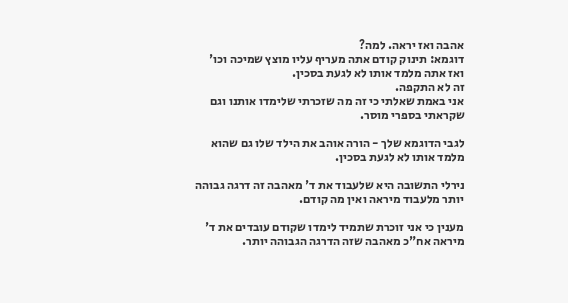אהבה ואז יראה. למה?
דוגמא: תינוק קודם אתה מעריף עליו מוצץ שמיכה וכו' ואז אתה מלמד אותו לא לגעת בסכין.
זה לא התקפה.
אני באמת שאלתי כי זה מה שזכרתי שלימדו אותנו וגם שקראתי בספרי מוסר.

לגבי הדוגמא שלך - הורה אוהב את הילד שלו גם שהוא מלמד אותו לא לגעת בסכין.

נירלי התשובה היא שלעבוד את ד' מאהבה זה דרגה גבוהה יותר מלעבוד מיראה ואין מה קודם.

מענין כי אני זוכרת שתמיד לימדו שקודם עובדים את ד' מיראה אח"כ מאהבה שזה הדרגה הגבוהה יותר.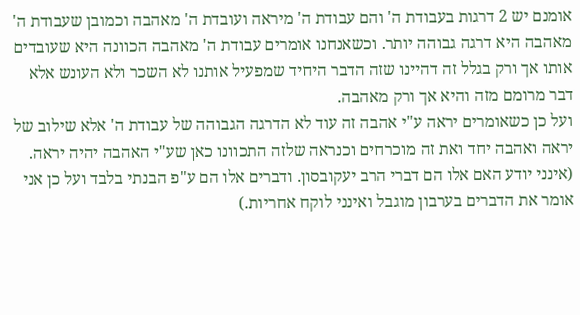אומנם יש 2 דרגות בעבודת ה' והם עבודת ה' מיראה ועובדת ה' מאהבה וכמובן שעבודת ה' מאהבה היא דרגה גבוהה יותר. וכשאנחנו אומרים עבודת ה' מאהבה הכוונה היא שעובדים אותו אך ורק בגלל זה דהיינו שזה הדבר היחיד שמפעיל אותנו לא השכר ולא העונש אלא דבר מרומם מזה והיא אך ורק מאהבה.
ועל כן כשאומרים יראה ע"י אהבה זה עוד לא הדרגה הגבוהה של עבודת ה' אלא שילוב של יראה ואהבה יחד ואת זה מוכרחים וכנראה שלזה התכוונו כאן שע"י האהבה יהיה יראה.
(אינני יודע האם אלו הם דברי הרב יעקובסון. ודברים אלו הם ע"פ הבנתי בלבד ועל כן אני אומר את הדברים בערבון מוגבל ואינני לוקח אחריות.)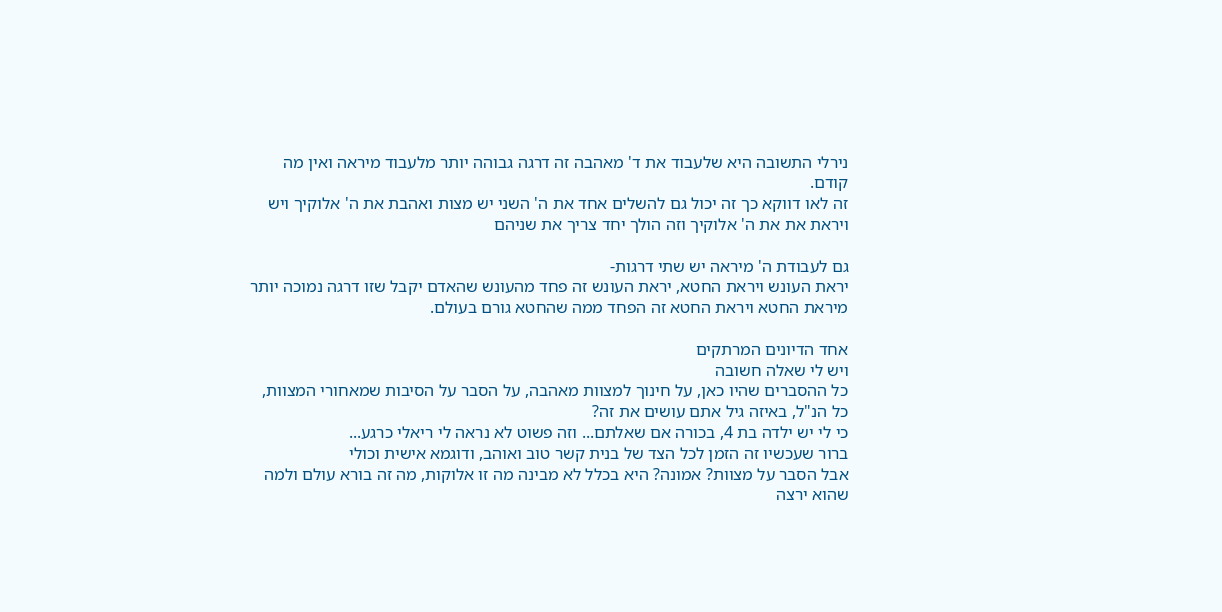נירלי התשובה היא שלעבוד את ד' מאהבה זה דרגה גבוהה יותר מלעבוד מיראה ואין מה קודם.
זה לאו דווקא כך זה יכול גם להשלים אחד את ה' השני יש מצות ואהבת את ה' אלוקיך ויש ויראת את את ה' אלוקיך וזה הולך יחד צריך את שניהם

גם לעבודת ה' מיראה יש שתי דרגות-
יראת העונש ויראת החטא, יראת העונש זה פחד מהעונש שהאדם יקבל שזו דרגה נמוכה יותר מיראת החטא ויראת החטא זה הפחד ממה שהחטא גורם בעולם.

אחד הדיונים המרתקים
ויש לי שאלה חשובה
כל ההסברים שהיו כאן, על חינוך למצוות מאהבה, על הסבר על הסיבות שמאחורי המצוות, כל הנ"ל, באיזה גיל אתם עושים את זה?
כי לי יש ילדה בת 4, בכורה אם שאלתם... וזה פשוט לא נראה לי ריאלי כרגע...
ברור שעכשיו זה הזמן לכל הצד של בנית קשר טוב ואוהב, ודוגמא אישית וכולי
אבל הסבר על מצוות? אמונה? היא בכלל לא מבינה מה זו אלוקות, מה זה בורא עולם ולמה שהוא ירצה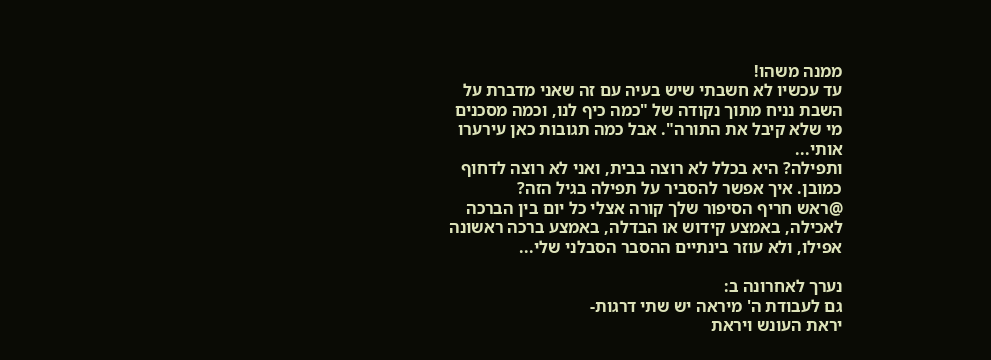ממנה משהו!
עד עכשיו לא חשבתי שיש בעיה עם זה שאני מדברת על השבת נניח מתוך נקודה של "כמה כיף לנו, וכמה מסכנים מי שלא קיבל את התורה". אבל כמה תגובות כאן עירערו אותי...
ותפילה? היא בכלל לא רוצה בבית, ואני לא רוצה לדחוף כמובן. איך אפשר להסביר על תפילה בגיל הזה?
@ראש חריף הסיפור שלך קורה אצלי כל יום בין הברכה לאכילה, באמצע קידוש או הבדלה, באמצע ברכה ראשונה אפילו, ולא עוזר בינתיים ההסבר הסבלני שלי...

נערך לאחרונה ב:
גם לעבודת ה' מיראה יש שתי דרגות-
יראת העונש ויראת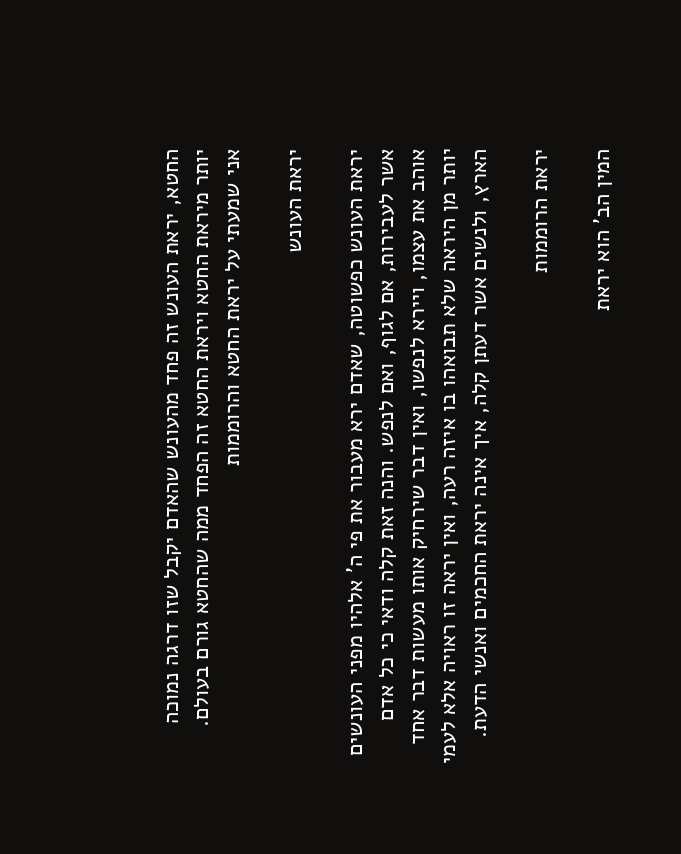החטא, יראת העונש זה פחד מהעונש שהאדם יקבל שזו דרגה נמוכה יותר מיראת החטא ויראת החטא זה הפחד ממה שהחטא גורם בעולם.
אני שמעתי על יראת החטא והרוממות

יראת העונש

יראת העונש כפשוטה, שאדם ירא מעבור את פי ה' אלהיו מפני העונשים אשר לעבירות, אם לגוף, ואם לנפש. והנה זאת קלה ודאי כי כל אדם אוהב את עצמו, ויירא לנפשו, ואין דבר שירחיק אותו מעשות דבר אחד יותר מן היראה שלא תבואהו בו איזה רעה, ואין יראה זו ראויה אלא לעמי הארץ, ולנשים אשר דעתן קלה, איך אינה יראת החכמים ואנשי הדעת.

יראת הרוממות

המין הב' הוא יראת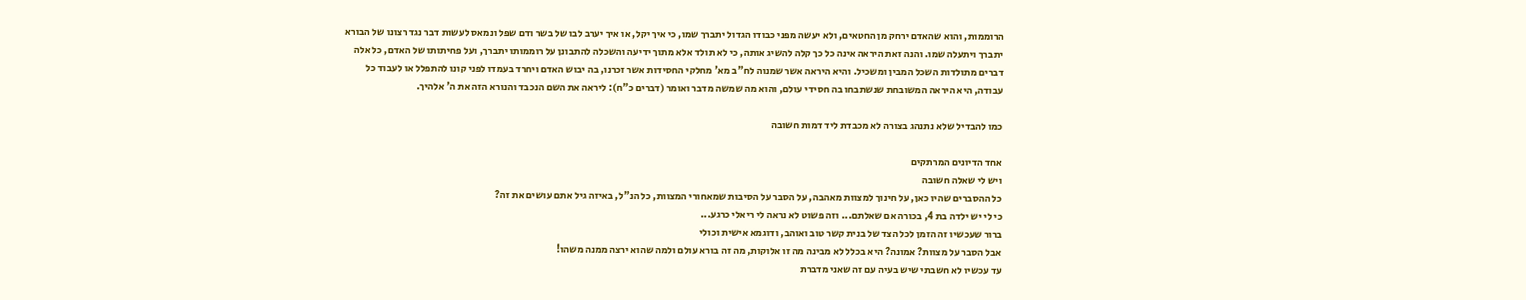הרוממות, והוא שהאדם ירחק מן החטאים, ולא יעשה מפני כבודו הגדול יתברך שמו, כי איך יקל, או איך יערב לבו של בשר ודם שפל ונמאס לעשות דבר נגד רצונו של הבורא יתברך ויתעלה שמו. והנה זאת היראה אינה כל כך קלה להשיג אותה, כי לא תולד אלא מתוך ידיעה והשכלה להתבונן על רוממותו יתברך, ועל פחיתותו של האדם, כל אלה דברים מתולדות השכל המבין ומשכיל. והיא היראה אשר שמנוה לח"ב מא' מחלקי החסידות אשר זכרנו, בה יבוש האדם ויחרד בעמדו לפני קונו להתפלל או לעבוד כל עבודה, היא היראה המשובחת שנשתבחו בה חסידי עולם, והוא מה שמשה מדבר ואומר (דברים כ"ח): ליראה את השם הנכבד והנורא הזה את ה' אלהיך.

כמו להבדיל שלא נתנהג בצורה לא מכבדת ליד דמות חשובה

אחד הדיונים המרתקים
ויש לי שאלה חשובה
כל ההסברים שהיו כאן, על חינוך למצוות מאהבה, על הסבר על הסיבות שמאחורי המצוות, כל הנ"ל, באיזה גיל אתם עושים את זה?
כי לי יש ילדה בת 4, בכורה אם שאלתם... וזה פשוט לא נראה לי ריאלי כרגע...
ברור שעכשיו זה הזמן לכל הצד של בנית קשר טוב ואוהב, ודוגמא אישית וכולי
אבל הסבר על מצוות? אמונה? היא בכלל לא מבינה מה זו אלוקות, מה זה בורא עולם ולמה שהוא ירצה ממנה משהו!
עד עכשיו לא חשבתי שיש בעיה עם זה שאני מדברת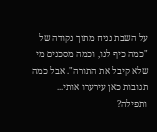על השבת נניח מתוך נקודה של "כמה כיף לנו, וכמה מסכנים מי שלא קיבל את התורה". אבל כמה תגובות כאן עירערו אותי...
ותפילה?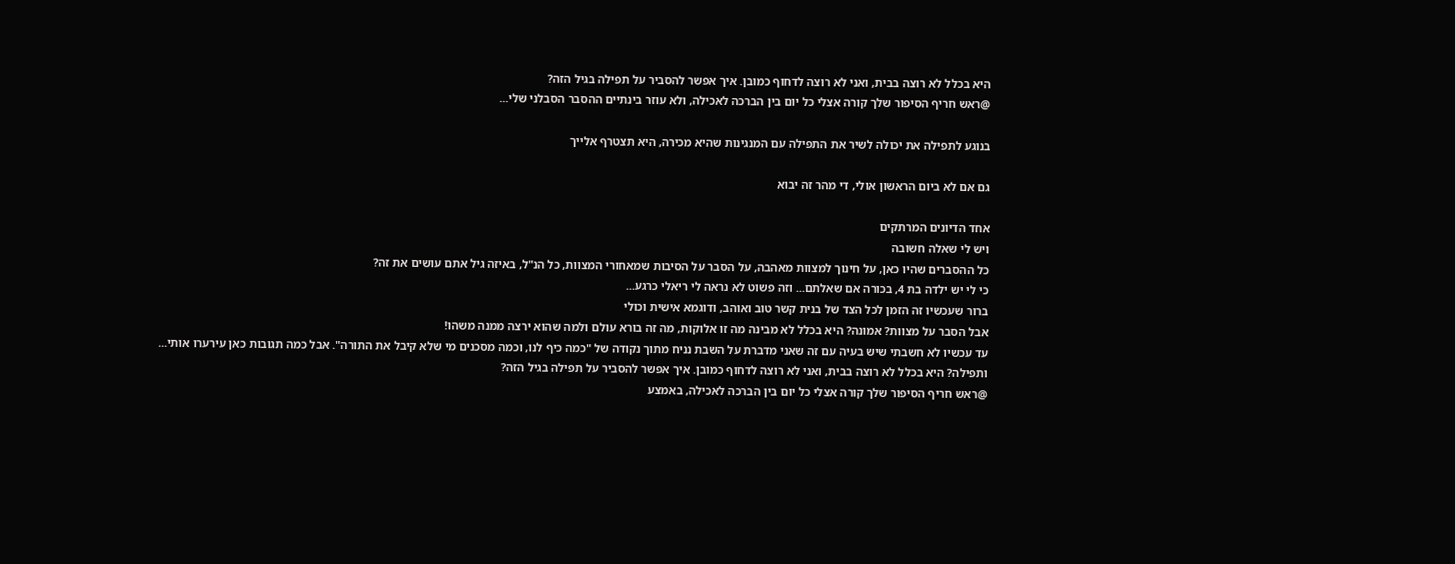היא בכלל לא רוצה בבית, ואני לא רוצה לדחוף כמובן. איך אפשר להסביר על תפילה בגיל הזה?
@ראש חריף הסיפור שלך קורה אצלי כל יום בין הברכה לאכילה, ולא עוזר בינתיים ההסבר הסבלני שלי...

בנוגע לתפילה את יכולה לשיר את התפילה עם המנגינות שהיא מכירה, היא תצטרף אלייך

גם אם לא ביום הראשון אולי, די מהר זה יבוא

אחד הדיונים המרתקים
ויש לי שאלה חשובה
כל ההסברים שהיו כאן, על חינוך למצוות מאהבה, על הסבר על הסיבות שמאחורי המצוות, כל הנ"ל, באיזה גיל אתם עושים את זה?
כי לי יש ילדה בת 4, בכורה אם שאלתם... וזה פשוט לא נראה לי ריאלי כרגע...
ברור שעכשיו זה הזמן לכל הצד של בנית קשר טוב ואוהב, ודוגמא אישית וכולי
אבל הסבר על מצוות? אמונה? היא בכלל לא מבינה מה זו אלוקות, מה זה בורא עולם ולמה שהוא ירצה ממנה משהו!
עד עכשיו לא חשבתי שיש בעיה עם זה שאני מדברת על השבת נניח מתוך נקודה של "כמה כיף לנו, וכמה מסכנים מי שלא קיבל את התורה". אבל כמה תגובות כאן עירערו אותי...
ותפילה? היא בכלל לא רוצה בבית, ואני לא רוצה לדחוף כמובן. איך אפשר להסביר על תפילה בגיל הזה?
@ראש חריף הסיפור שלך קורה אצלי כל יום בין הברכה לאכילה, באמצע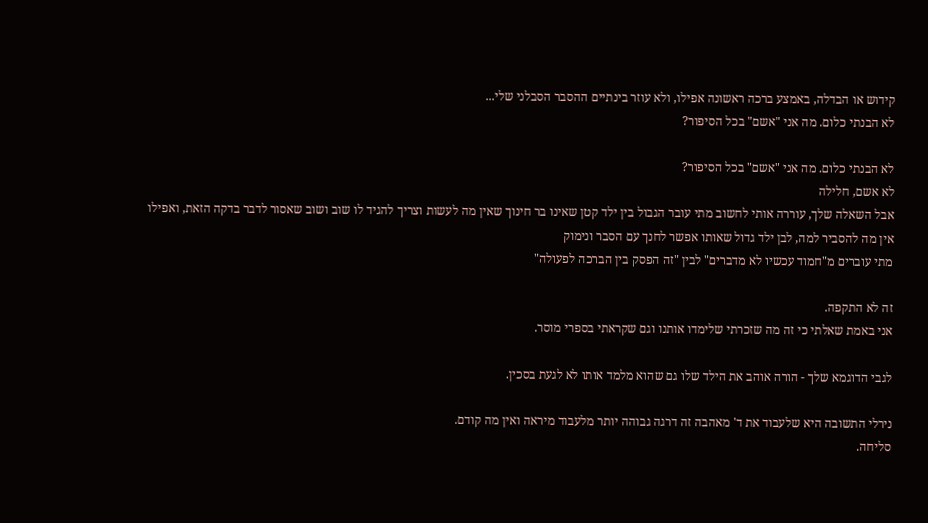קידוש או הבדלה, באמצע ברכה ראשונה אפילו, ולא עוזר בינתיים ההסבר הסבלני שלי...
לא הבנתי כלום. מה אני "אשם" בכל הסיפור?

לא הבנתי כלום. מה אני "אשם" בכל הסיפור?
לא אשם, חלילה
אבל השאלה שלך, עוררה אותי לחשוב מתי עובר הגבול בין ילד קטן שאינו בר חינוך שאין מה לעשות וצריך להגיד לו שוב ושוב שאסור לדבר בדקה הזאת, ואפילו אין מה להסביר למה, לבן ילד גדול שאותו אפשר לחנך עם הסבר ונימוק
מתי עוברים מ"חמוד עכשיו לא מדברים" לבין "זה הפסק בין הברכה לפעולה"

זה לא התקפה.
אני באמת שאלתי כי זה מה שזכרתי שלימדו אותנו וגם שקראתי בספרי מוסר.

לגבי הדוגמא שלך - הורה אוהב את הילד שלו גם שהוא מלמד אותו לא לגעת בסכין.

נירלי התשובה היא שלעבוד את ד' מאהבה זה דרגה גבוהה יותר מלעבוד מיראה ואין מה קודם.
סליחה.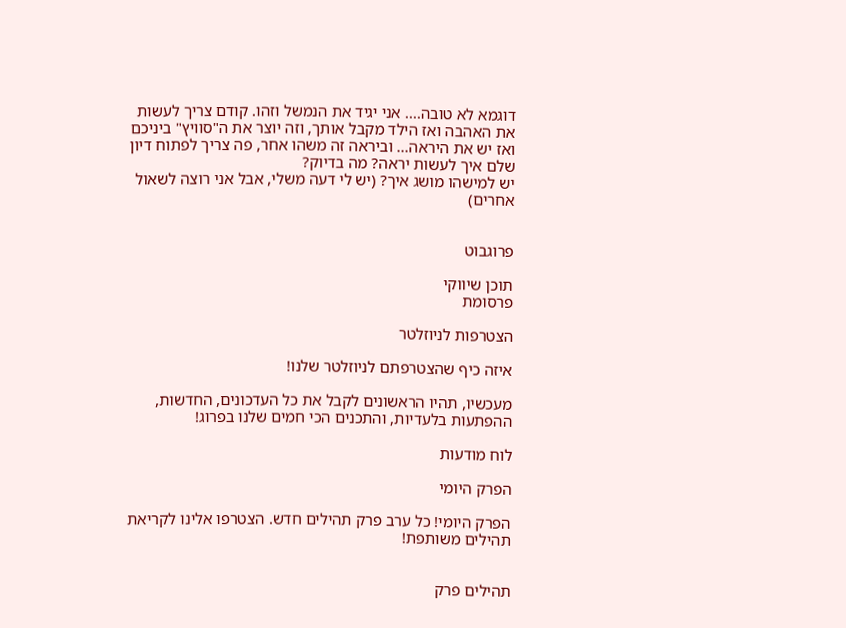דוגמא לא טובה.... אני יגיד את הנמשל וזהו. קודם צריך לעשות את האהבה ואז הילד מקבל אותך, וזה יוצר את ה"סוויץ" ביניכם ואז יש את היראה... וביראה זה משהו אחר, פה צריך לפתוח דיון שלם איך לעשות יראה? מה בדיוק?
יש למישהו מושג איך? (יש לי דעה משלי, אבל אני רוצה לשאול אחרים)


פרוגבוט

תוכן שיווקי
פרסומת

הצטרפות לניוזלטר

איזה כיף שהצטרפתם לניוזלטר שלנו!

מעכשיו, תהיו הראשונים לקבל את כל העדכונים, החדשות, ההפתעות בלעדיות, והתכנים הכי חמים שלנו בפרוג!

לוח מודעות

הפרק היומי

הפרק היומי! כל ערב פרק תהילים חדש. הצטרפו אלינו לקריאת תהילים משותפת!


תהילים פרק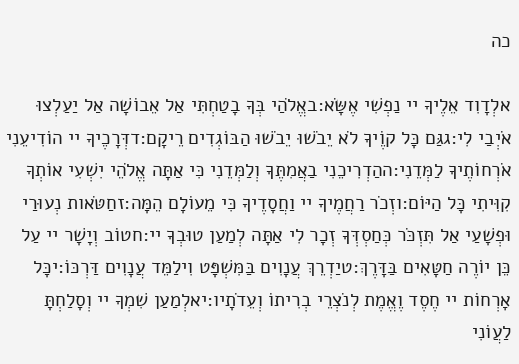כה

אלְדָוִד אֵלֶיךָ יי נַפְשִׁי אֶשָּׂא:באֱלֹהַי בְּךָ בָטַחְתִּי אַל אֵבוֹשָׁה אַל יַעַלְצוּ אֹיְבַי לִי:גגַּם כָּל קוֶֹיךָ לֹא יֵבֹשׁוּ יֵבֹשׁוּ הַבּוֹגְדִים רֵיקָם:דדְּרָכֶיךָ יי הוֹדִיעֵנִי אֹרְחוֹתֶיךָ לַמְּדֵנִי:ההַדְרִיכֵנִי בַאֲמִתֶּךָ וְלַמְּדֵנִי כִּי אַתָּה אֱלֹהֵי יִשְׁעִי אוֹתְךָ קִוִּיתִי כָּל הַיּוֹם:וזְכֹר רַחֲמֶיךָ יי וַחֲסָדֶיךָ כִּי מֵעוֹלָם הֵמָּה:זחַטֹּאות נְעוּרַי וּפְשָׁעַי אַל תִּזְכֹּר כְּחַסְדְּךָ זְכָר לִי אַתָּה לְמַעַן טוּבְךָ יי:חטוֹב וְיָשָׁר יי עַל כֵּן יוֹרֶה חַטָּאִים בַּדָּרֶךְ:טיַדְרֵךְ עֲנָוִים בַּמִּשְׁפָּט וִילַמֵּד עֲנָוִים דַּרְכּוֹ:יכָּל אָרְחוֹת יי חֶסֶד וֶאֱמֶת לְנֹצְרֵי בְרִיתוֹ וְעֵדֹתָיו:יאלְמַעַן שִׁמְךָ יי וְסָלַחְתָּ לַעֲוֹנִי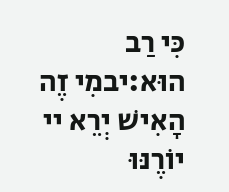כִּי רַב הוּא:יבמִי זֶה הָאִישׁ יְרֵא יי יוֹרֶנּוּ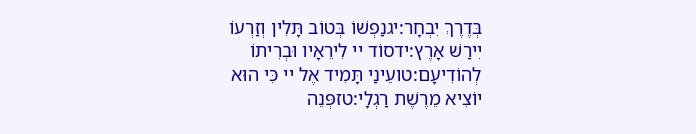בְּדֶרֶךְ יִבְחָר:יגנַפְשׁוֹ בְּטוֹב תָּלִין וְזַרְעוֹ יִירַשׁ אָרֶץ:ידסוֹד יי לִירֵאָיו וּבְרִיתוֹ לְהוֹדִיעָם:טועֵינַי תָּמִיד אֶל יי כִּי הוּא יוֹצִיא מֵרֶשֶׁת רַגְלָי:טזפְּנֵה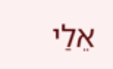אֵלַי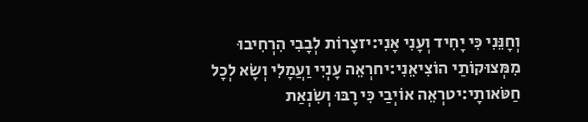וְחָנֵּנִי כִּי יָחִיד וְעָנִי אָנִי:יזצָרוֹת לְבָבִי הִרְחִיבוּ מִמְּצוּקוֹתַי הוֹצִיאֵנִי:יחרְאֵה עָנְיִי וַעֲמָלִי וְשָׂא לְכָל חַטֹּאותָי:יטרְאֵה אוֹיְבַי כִּי רָבּוּ וְשִׂנְאַת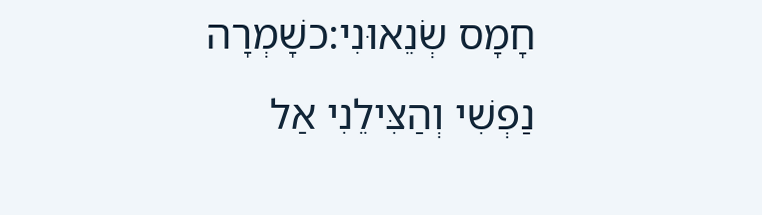חָמָס שְׂנֵאוּנִי:כשָׁמְרָה נַפְשִׁי וְהַצִּילֵנִי אַל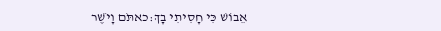אֵבוֹשׁ כִּי חָסִיתִי בָךְ:כאתֹּם וָיֹשֶׁר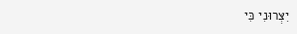יִצְּרוּנִי כִּי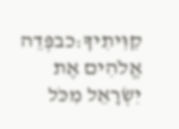קִוִּיתִיךָ:כבפְּדֵה אֱלֹהִים אֶת יִשְׂרָאֵל מִכֹּל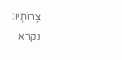צָרוֹתָיו:
נקרא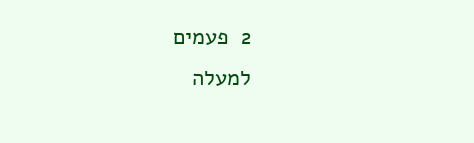2  פעמים
למעלה